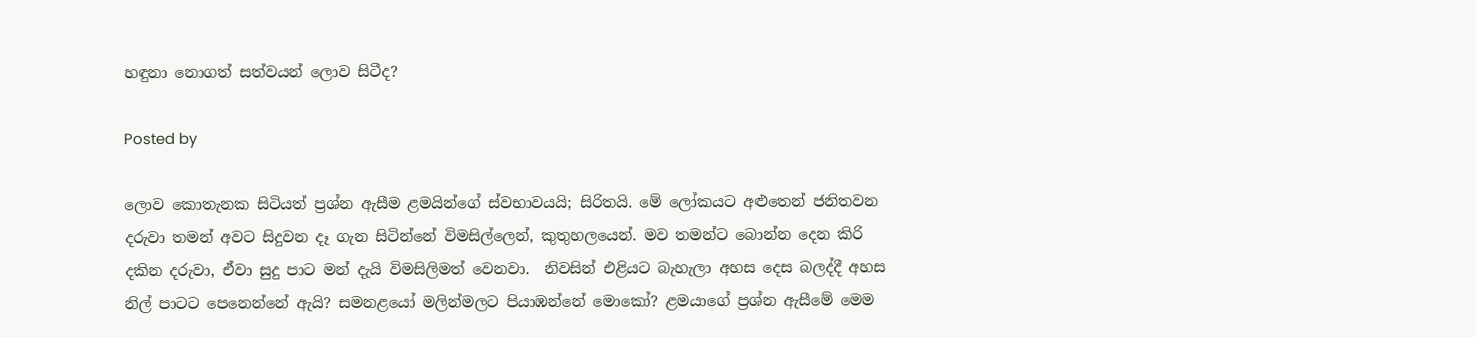හඳුනා නොගත් සත්වයන් ලොව සිටීද?

Posted by

ලොව කොතැනක සිටියත් ප්‍රශ්න ඇසීම ළමයින්ගේ ස්වභාවයයි; සිරිතයි. මේ ලෝකයට අළුතෙන් ජනිතවන දරුවා තමන් අවට සිදුවන දෑ ගැන සිටින්නේ විමසිල්ලෙන්, කුතුහලයෙන්. මව තමන්ට බොන්න දෙන කිරි දකින දරුවා, ඒවා සුදු පාට මන් දැයි විමසිලිමත් වෙනවා.  නිවසින් එළියට බැහැලා අහස දෙස බලද්දී අහස නිල් පාටට පෙනෙන්නේ ඇයි? සමනළයෝ මලින්මලට පියාඹන්නේ මොකෝ? ළමයාගේ ප්‍රශ්න ඇසීමේ මෙම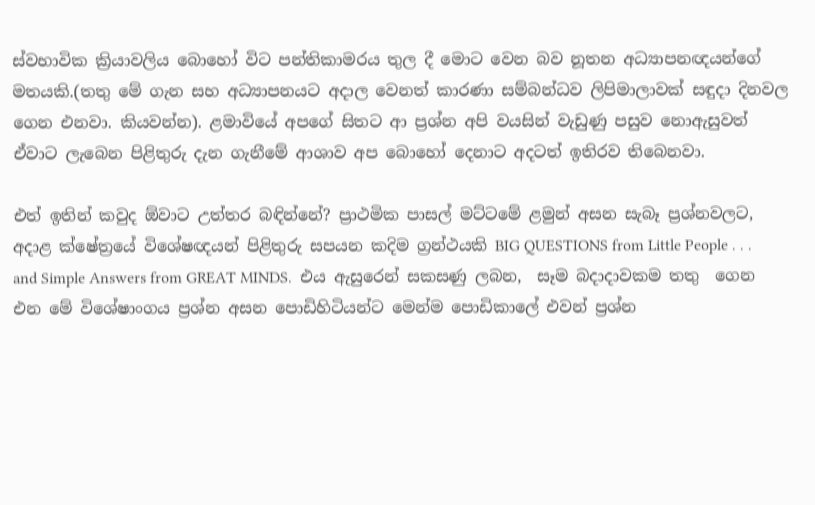ස්වභාවික ක්‍රියාවලිය බොහෝ විට පන්තිකාමරය තුල දී මොට වෙන බව නූතන අධ්‍යාපනඥයන්ගේ මතයකි.(තතු මේ ගැන සහ අධ්‍යාපනයට අදාල වෙනත් කාරණා සම්බන්ධව ලිපිමාලාවක් සඳුදා දිනවල ගෙන එනවා. කියවන්න). ළමාවියේ අපගේ සිතට ආ ප්‍රශ්න අපි වයසින් වැඩුණු පසුව නොඇසුවත් ඒවාට ලැබෙන පිළිතුරු දැන ගැනීමේ ආශාව අප බොහෝ දෙනාට අදටත් ඉතිරව තිබෙනවා.

එත් ඉතින් කවුද ඕවාට උත්තර බඳින්නේ? ප්‍රාථමික පාසල් මට්ටමේ ළමුන් අසන සැබෑ ප්‍රශ්නවලට, අදාළ ක්ෂේත්‍රයේ විශේෂඥයන් පිළිතුරු සපයන කදිම ග්‍රන්ථයකි BIG QUESTIONS from Little People . . . and Simple Answers from GREAT MINDS.  එය ඇසුරෙන් සකසණු ලබන,  සෑම බදාදාවකම තතු  ගෙන එන මේ විශේෂාංගය ප්‍රශ්න අසන පොඩිහිටියන්ට මෙන්ම පොඩිකාලේ එවන් ප්‍රශ්න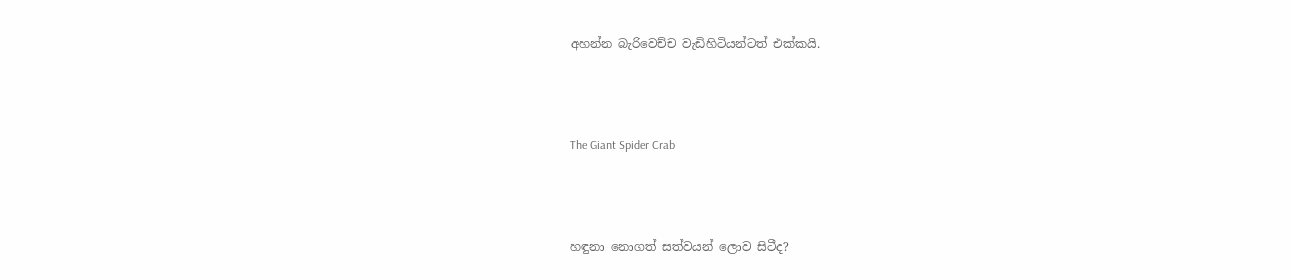අහන්න බැරිවෙච්ච වැඩිහිටියන්ටත් එක්කයි.



The Giant Spider Crab



හඳුනා නොගත් සත්වයන් ලොව සිටීද?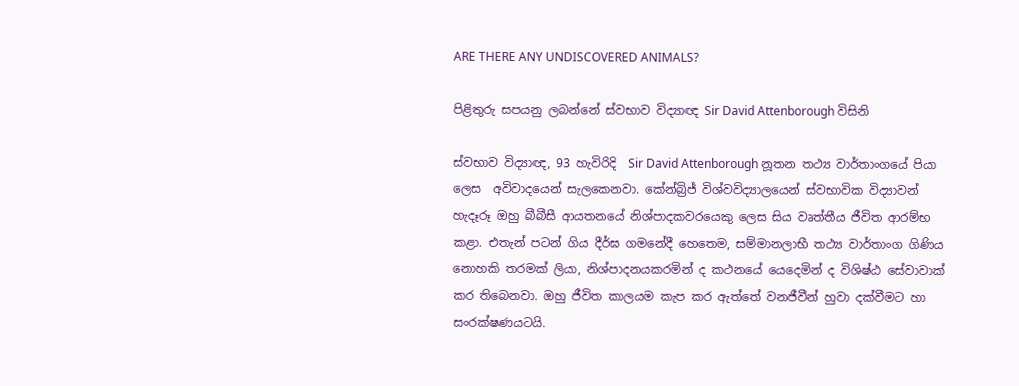ARE THERE ANY UNDISCOVERED ANIMALS?

පිළිතුරු සපයනු ලබන්නේ ස්වභාව විද්‍යාඥ Sir David Attenborough විසිනි

ස්වභාව විද්‍යාඥ, 93 හැවිරිදි  Sir David Attenborough නූතන තථ්‍ය වාර්තාංගයේ පියා ලෙස  අවිවාදයෙන් සැලකෙනවා. කේන්බ්‍රිජ් විශ්වවිද්‍යාලයෙන් ස්වභාවික විද්‍යාවන් හැදෑරූ ඔහු බීබීසී ආයතනයේ නිශ්පාදකවරයෙකු ලෙස සිය වෘත්තීය ජීවිත ආරම්භ කළා. එතැන් පටන් ගිය දීර්ඝ ගමනේදී හෙතෙම, සම්මානලාභී තථ්‍ය වාර්තාංග ගිණිය නොහකි තරමක් ලියා, නිශ්පාදනයකරමින් ද කථනයේ යෙදෙමින් ද විශිෂ්ඨ සේවාවාක් කර තිබෙනවා. ඔහු ජීවිත කාලයම කැප කර ඇත්තේ වනජීවීන් හුවා දක්වීමට හා සංරක්ෂණයටයි.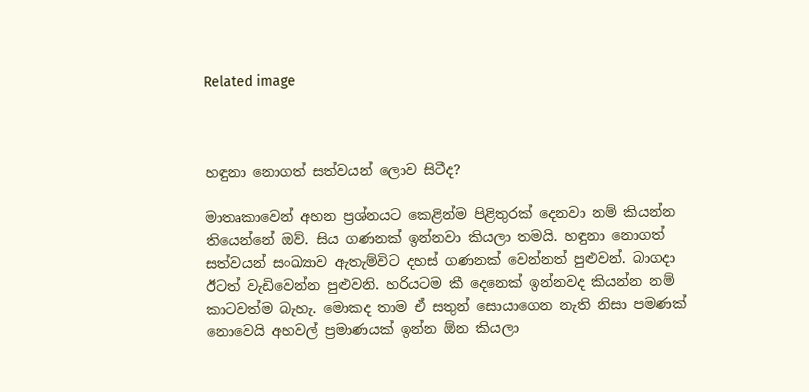Related image



හඳුනා නොගත් සත්වයන් ලොව සිටීද?

මාතෘකාවෙන් අහන ප්‍රශ්නයට කෙළින්ම පිළිතුරක් දෙනවා නම් කියන්න තියෙන්නේ ඔව්. සිය ගණනක් ඉන්නවා කියලා තමයි. හඳුනා නොගත් සත්වයන් සංඛ්‍යාව ඇතැම්විට දහස් ගණනක් වෙන්නත් පුළුවන්. බාගදා ඊටත් වැඩිවෙන්න පුළුවනි. හරියටම කී දෙනෙක් ඉන්නවද කියන්න නම් කාටවත්ම බැහැ. මොකද තාම ඒ සතුන් සොයාගෙන නැති නිසා පමණක් නොවෙයි අහවල් ප්‍රමාණයක් ඉන්න ඕන කියලා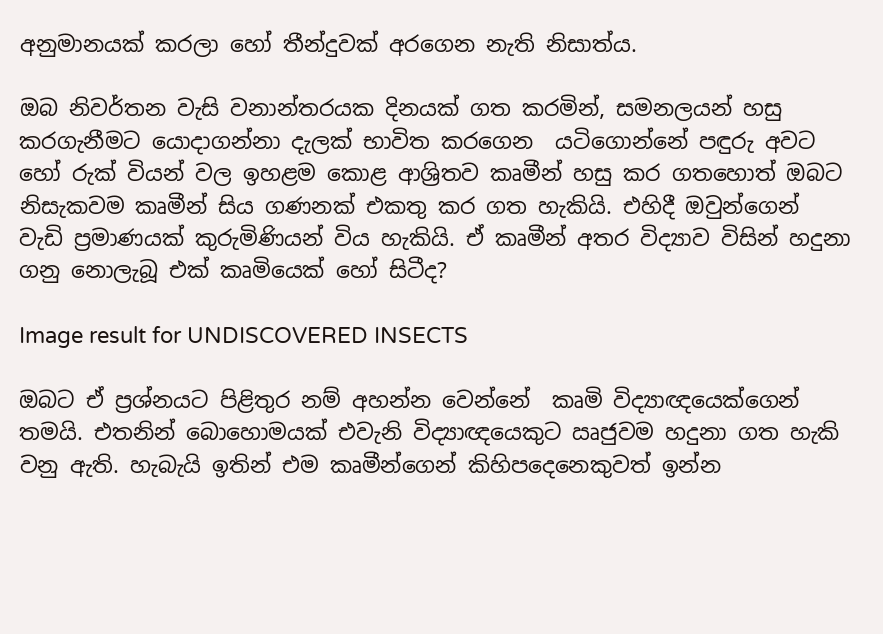අනුමානයක් කරලා හෝ තීන්දුවක් අරගෙන නැති නිසාත්ය.

ඔබ නිවර්තන වැසි වනාන්තරයක දිනයක් ගත කරමින්, සමනලයන් හසු කරගැනීමට යොදාගන්නා දැලක් භාවිත කරගෙන  යටිගොන්නේ පඳුරු අවට හෝ රුක් වියන් වල ඉහළම කොළ ආශ්‍රිතව කෘමීන් හසු කර ගතහොත් ඔබට නිසැකවම කෘමීන් සිය ගණනක් එකතු කර ගත හැකියි. එහිදී ඔවුන්ගෙන් වැඩි ප්‍රමාණයක් කුරුමිණියන් විය හැකියි. ඒ කෘමීන් අතර විද්‍යාව විසින් හදුනා ගනු නොලැබූ එක් කෘමියෙක් හෝ සිටීද?

Image result for UNDISCOVERED INSECTS

ඔබට ඒ ප්‍රශ්නයට පිළිතුර නම් අහන්න වෙන්නේ  කෘමි විද්‍යාඥයෙක්ගෙන් තමයි. එතනින් බොහොමයක් එවැනි විද්‍යාඥයෙකුට ඍජුවම හදුනා ගත හැකි වනු ඇති. හැබැයි ඉතින් එම කෘමීන්ගෙන් කිහිපදෙනෙකුවත් ඉන්න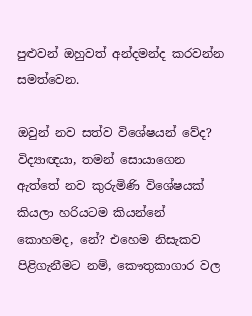පුළුවන් ඔහුවත් අන්දමන්ද කරවන්න සමත්වෙන.

ඔවුන් නව සත්ව විශේෂයන් වේද? විද්‍යාඥයා, තමන් සොයාගෙන ඇත්තේ නව කුරුමිණි විශේෂයක් කියලා හරියටම කියන්නේ කොහමද, නේ? එහෙම නිසැකව පිළිගැනීමට නම්, කෞතුකාගාර වල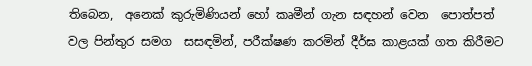තිබෙන,  අනෙක් කුරුමිණියන් හෝ කෘමීන් ගැන සඳහන් වෙන  පොත්පත් වල පින්තුර සමග  සසඳමින්, පරීක්ෂණ කරමින් දීර්ඝ කාළයක් ගත කිරීමට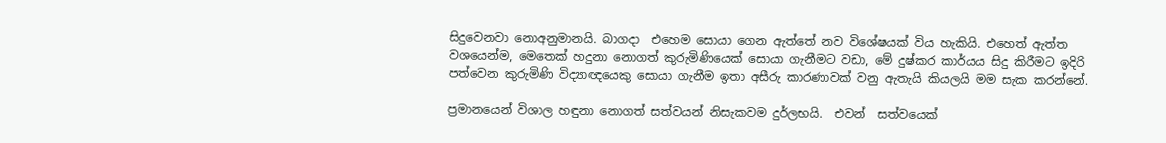සිදුවෙනවා නොඅනුමානයි. බාගදා  එහෙම සොයා ගෙන ඇත්තේ නව විශේෂයක් විය හැකියි. එහෙත් ඇත්ත වශයෙන්ම, මෙතෙක් හදුනා නොගත් කුරුමිණියෙක් සොයා ගැනීමට වඩා, මේ දුෂ්කර කාර්යය සිදු කිරීමට ඉදිරි පත්වෙන කුරුමිණි විද්‍යාඥයෙකු සොයා ගැනීම ඉතා අසීරු කාරණාවක් වනු ඇතැයි කියලයි මම සැක කරන්නේ.

ප්‍රමානයෙන් විශාල හඳුනා නොගත් සත්වයන් නිසැකවම දුර්ලභයි.  එවන්  සත්වයෙක්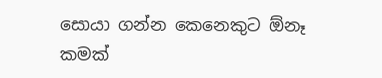සොයා ගන්න කෙනෙකුට ඕනෑ කමක්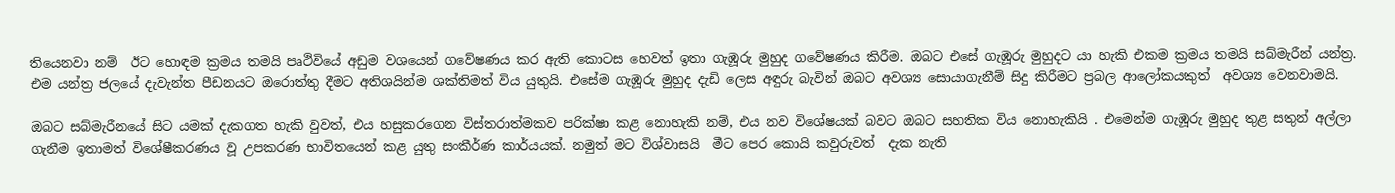තියෙනවා නම්  ඊට හොඳම ක්‍රමය තමයි පෘථිවියේ අඩුම වශයෙන් ගවේෂණය කර ඇති කොටස හෙවත් ඉතා ගැඹූරු මුහුද ගවේෂණය කිරීම. ඔබට එසේ ගැඹූරු මුහුදට යා හැකි එකම ක්‍රමය තමයි සබ්මැරීන් යන්ත්‍ර. එම යන්ත්‍ර ජලයේ දැවැන්ත පීඩනයට ඔරොත්තු දීමට අතිශයින්ම ශක්තිමත් විය යුතුයි. එසේම ගැඹූරු මුහුද දැඩි ලෙස අඳුරු බැවින් ඔබට අවශ්‍ය සොයාගැනීම් සිදු කිරීමට ප්‍රබල ආලෝකයකුත්  අවශ්‍ය වෙනවාමයි.

ඔබට සබ්මැරීනයේ සිට යමක් දැකගත හැකි වුවත්, එය හසුකරගෙන විස්තරාත්මක‍ව පරික්ෂා කළ නොහැකි නම්, එය නව විශේෂයක් බවට ඔබට සහතික විය නොහැකියි . එමෙන්ම ගැඹූරු මුහුද තුළ සතුන් අල්ලා ගැනීම ඉතාමත් විශේෂීකරණය වූ උපකරණ භාවිතයෙන් කළ යුතු සංකීර්ණ කාර්යයක්. නමුත් මට විශ්වාසයි  මීට පෙර කොයි කවුරුවත්  දැක නැති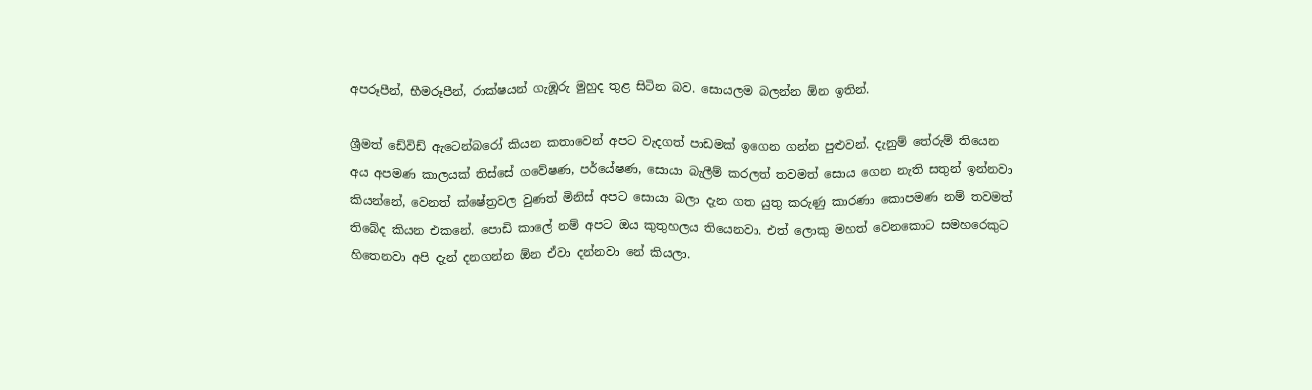අපරූපීන්, භීමරූපීන්, රාක්ෂයන් ගැඹූරු මුහුද තුළ සිටින බව. සොයලම බලන්න ඕන ඉතින්.

ශ්‍රීමත් ඩේවිඩ් ඇටෙන්බරෝ කියන කතාවෙන් අපට වැදගත් පාඩමක් ඉගෙන ගන්න පුළුවන්. දැනුම් තේරුම් තියෙන අය අපමණ කාලයක් තිස්සේ ගවේෂණ, පර්යේෂණ, සොයා බැලීම් කරලත් තවමත් සොය ගෙන නැති සතුන් ඉන්නවා කියන්නේ, වෙනත් ක්ෂේත්‍රවල වුණත් මිනිස් අපට සොයා බලා දැන ගත යුතු කරුණු කාරණා කොපමණ නම් තවමත් තිබේද කියන එකනේ. පොඩි කාලේ නම් අපට ඔය කුතුහලය තියෙනවා. එත් ලොකු මහත් වෙනකොට සමහරෙකුට හිතෙනවා අපි දැන් දනගන්න ඕන ඒවා දන්නවා නේ කියලා.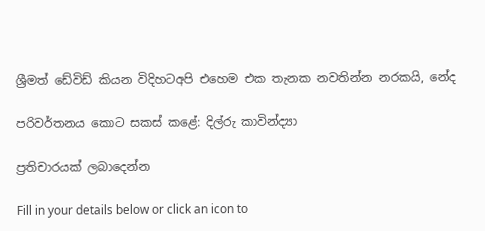ශ්‍රීමත් ඩේවිඩ් කියන විදිහටඅපි එහෙම එක තැනක නවතින්න නරකයි, නේද

පරිවර්තනය කොට සකස් කළේ: දිල්රු කාවින්ද්‍යා

ප්‍රතිචාරයක් ලබාදෙන්න

Fill in your details below or click an icon to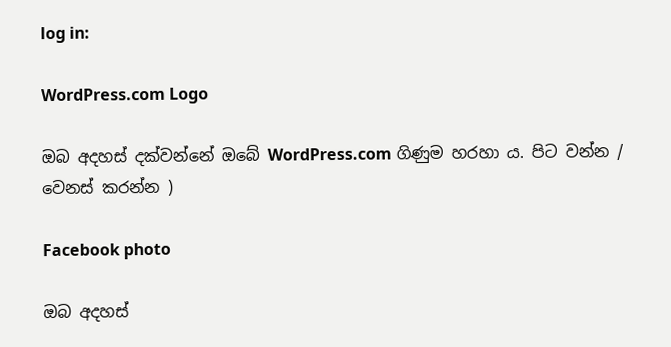log in:

WordPress.com Logo

ඔබ අදහස් දක්වන්නේ ඔබේ WordPress.com ගිණුම හරහා ය. පිට වන්න /  වෙනස් කරන්න )

Facebook photo

ඔබ අදහස්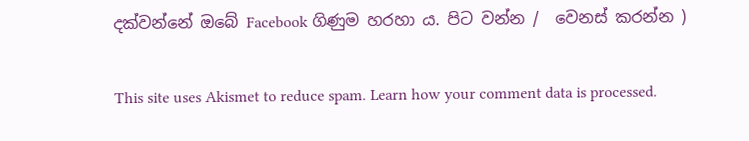දක්වන්නේ ඔබේ Facebook ගිණුම හරහා ය. පිට වන්න /  වෙනස් කරන්න )

This site uses Akismet to reduce spam. Learn how your comment data is processed.